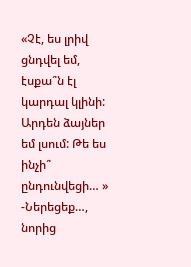«Չէ, ես լրիվ ցնդվել եմ, էսքա՞ն էլ կարդալ կլինի: Արդեն ձայներ եմ լսում: Թե ես ինչի՞ ընդունվեցի… »
-Ներեցեք…, նորից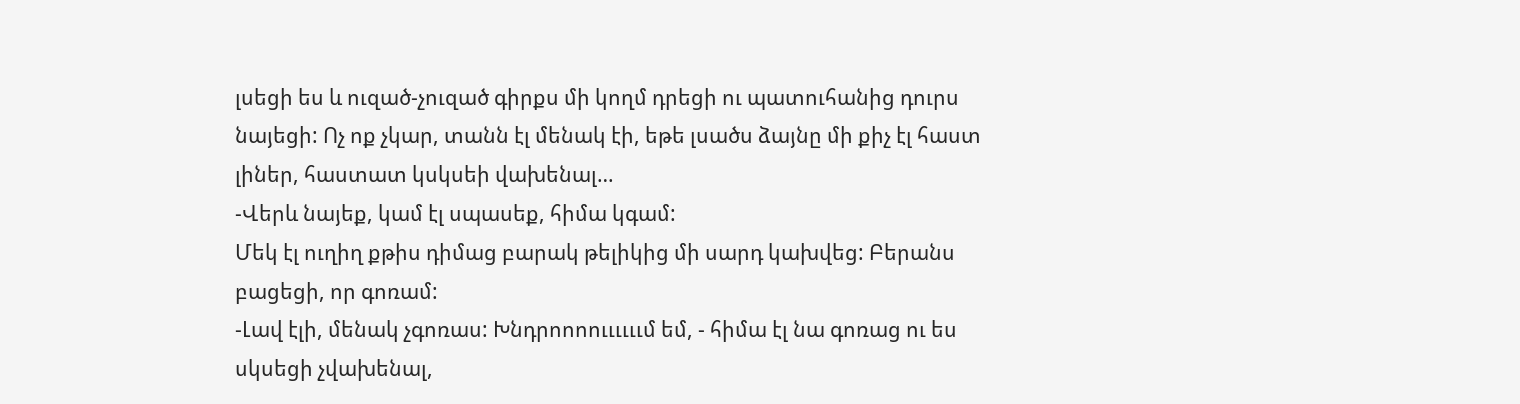լսեցի ես և ուզած-չուզած գիրքս մի կողմ դրեցի ու պատուհանից դուրս նայեցի: Ոչ ոք չկար, տանն էլ մենակ էի, եթե լսածս ձայնը մի քիչ էլ հաստ լիներ, հաստատ կսկսեի վախենալ…
-Վերև նայեք, կամ էլ սպասեք, հիմա կգամ:
Մեկ էլ ուղիղ քթիս դիմաց բարակ թելիկից մի սարդ կախվեց: Բերանս բացեցի, որ գոռամ:
-Լավ էլի, մենակ չգոռաս: Խնդրոոոոււււււմ եմ, - հիմա էլ նա գոռաց ու ես սկսեցի չվախենալ,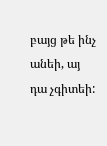բայց թե ինչ անեի, այ դա չգիտեի: